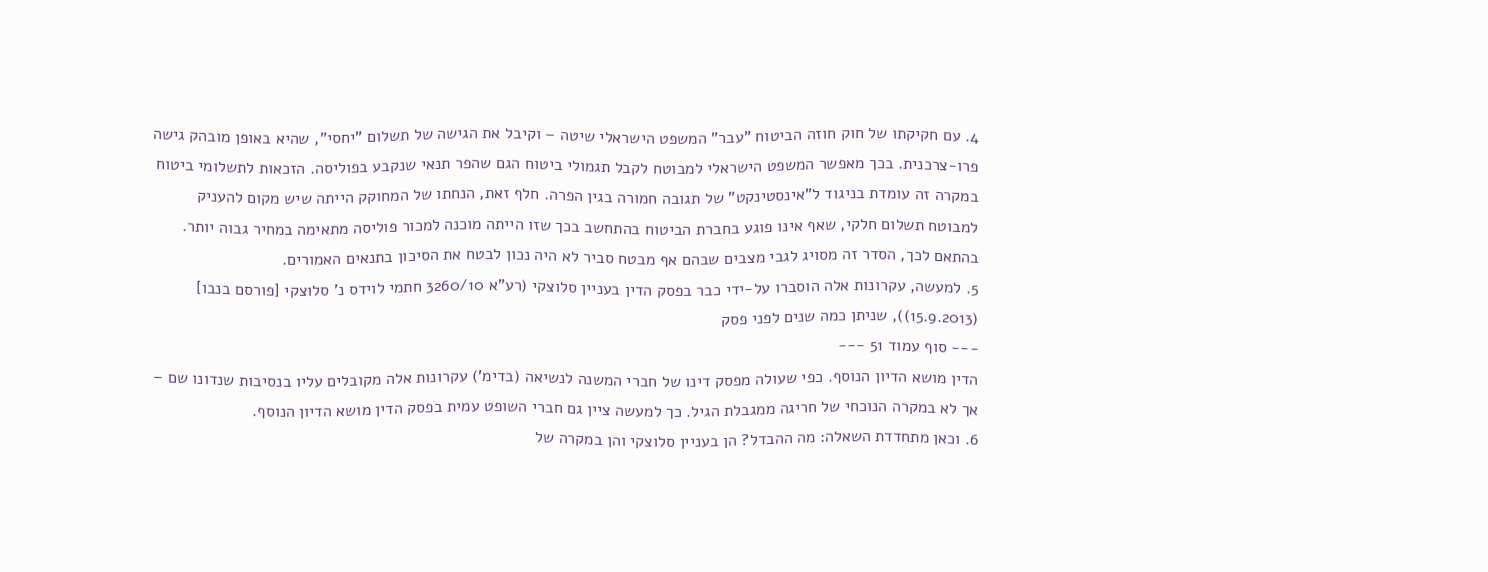4. עם חקיקתו של חוק חוזה הביטוח "עבר" המשפט הישראלי שיטה – וקיבל את הגישה של תשלום "יחסי", שהיא באופן מובהק גישה פרו-צרכנית. בכך מאפשר המשפט הישראלי למבוטח לקבל תגמולי ביטוח הגם שהפר תנאי שנקבע בפוליסה. הזכאות לתשלומי ביטוח במקרה זה עומדת בניגוד ל"אינסטינקט" של תגובה חמורה בגין הפרה. חלף זאת, הנחתו של המחוקק הייתה שיש מקום להעניק למבוטח תשלום חלקי, שאף אינו פוגע בחברת הביטוח בהתחשב בכך שזו הייתה מוכנה למכור פוליסה מתאימה במחיר גבוה יותר. בהתאם לכך, הסדר זה מסויג לגבי מצבים שבהם אף מבטח סביר לא היה נכון לבטח את הסיכון בתנאים האמורים.
5. למעשה, עקרונות אלה הוסברו על-ידי כבר בפסק הדין בעניין סלוצקי (רע"א 3260/10 חתמי לוידס נ' סלוצקי [פורסם בנבו] (15.9.2013)), שניתן כמה שנים לפני פסק
--- סוף עמוד 51 ---
הדין מושא הדיון הנוסף. כפי שעולה מפסק דינו של חברי המשנה לנשיאה (בדימ') עקרונות אלה מקובלים עליו בנסיבות שנדונו שם – אך לא במקרה הנוכחי של חריגה ממגבלת הגיל. כך למעשה ציין גם חברי השופט עמית בפסק הדין מושא הדיון הנוסף.
6. וכאן מתחדדת השאלה: מה ההבדל? הן בעניין סלוצקי והן במקרה של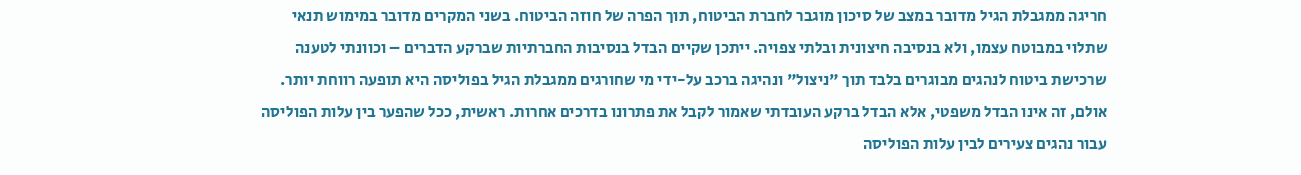חריגה ממגבלת הגיל מדובר במצב של סיכון מוגבר לחברת הביטוח, תוך הפרה של חוזה הביטוח. בשני המקרים מדובר במימוש תנאי שתלוי במבוטח עצמו, ולא בנסיבה חיצונית ובלתי צפויה. ייתכן שקיים הבדל בנסיבות החברתיות שברקע הדברים – וכוונתי לטענה שרכישת ביטוח לנהגים מבוגרים בלבד תוך "ניצול" ונהיגה ברכב על-ידי מי שחורגים ממגבלת הגיל בפוליסה היא תופעה רווחת יותר. אולם, זה אינו הבדל משפטי, אלא הבדל ברקע העובדתי שאמור לקבל את פתרונו בדרכים אחרות. ראשית, ככל שהפער בין עלות הפוליסה עבור נהגים צעירים לבין עלות הפוליסה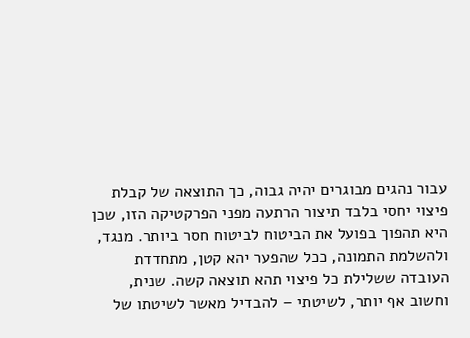עבור נהגים מבוגרים יהיה גבוה, כך התוצאה של קבלת פיצוי יחסי בלבד תיצור הרתעה מפני הפרקטיקה הזו, שכן היא תהפוך בפועל את הביטוח לביטוח חסר ביותר. מנגד, ולהשלמת התמונה, ככל שהפער יהא קטן, מתחדדת העובדה ששלילת כל פיצוי תהא תוצאה קשה. שנית, וחשוב אף יותר, לשיטתי – להבדיל מאשר לשיטתו של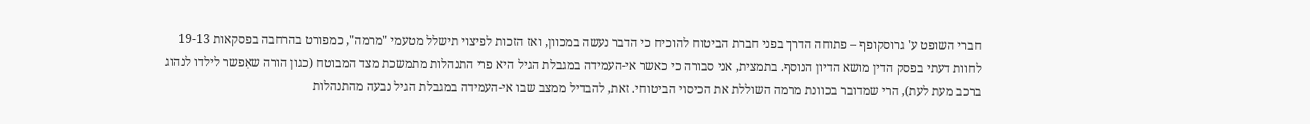חברי השופט ע' גרוסקופף – פתוחה הדרך בפני חברת הביטוח להוכיח כי הדבר נעשה במכוון, ואז הזכות לפיצוי תישלל מטעמי "מרמה", כמפורט בהרחבה בפסקאות 19-13 לחוות דעתי בפסק הדין מושא הדיון הנוסף. בתמצית, אני סבורה כי כאשר אי-העמידה במגבלת הגיל היא פרי התנהלות מתמשכת מצד המבוטח (כגון הורה שאִפשר לילדו לנהוג ברכב מעת לעת), הרי שמדובר בכוונת מרמה השוללת את הכיסוי הביטוחי. זאת, להבדיל ממצב שבו אי-העמידה במגבלת הגיל נבעה מהתנהלות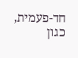חד-פעמית, כגון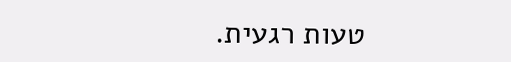טעות רגעית.